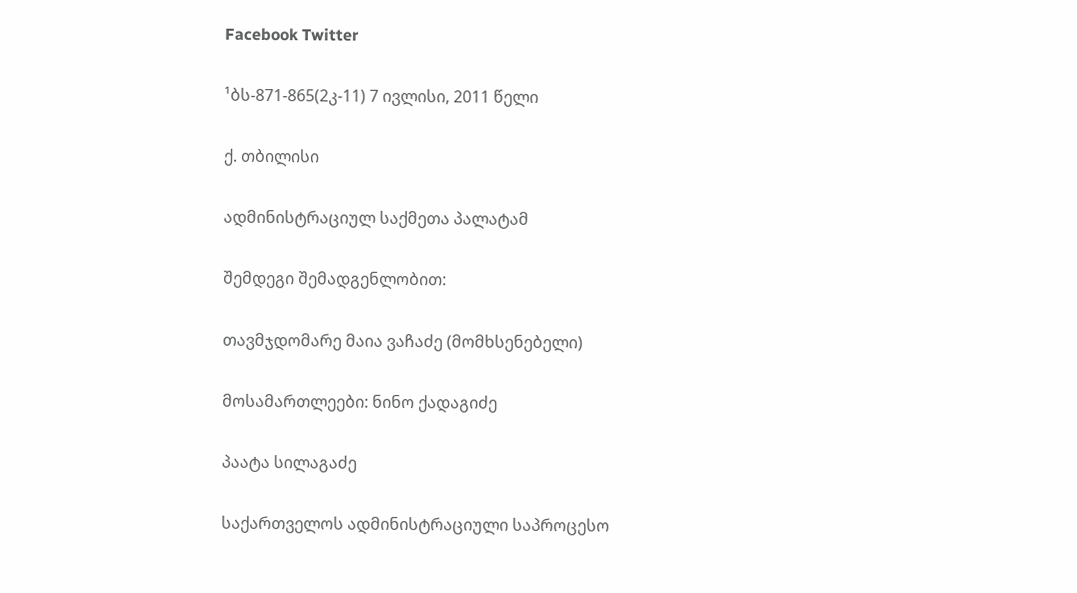Facebook Twitter

¹ბს-871-865(2კ-11) 7 ივლისი, 2011 წელი

ქ. თბილისი

ადმინისტრაციულ საქმეთა პალატამ

შემდეგი შემადგენლობით:

თავმჯდომარე მაია ვაჩაძე (მომხსენებელი)

მოსამართლეები: ნინო ქადაგიძე

პაატა სილაგაძე

საქართველოს ადმინისტრაციული საპროცესო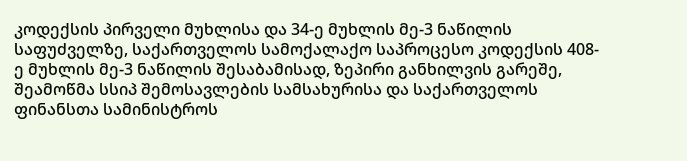კოდექსის პირველი მუხლისა და 34-ე მუხლის მე-3 ნაწილის საფუძველზე, საქართველოს სამოქალაქო საპროცესო კოდექსის 408-ე მუხლის მე-3 ნაწილის შესაბამისად, ზეპირი განხილვის გარეშე, შეამოწმა სსიპ შემოსავლების სამსახურისა და საქართველოს ფინანსთა სამინისტროს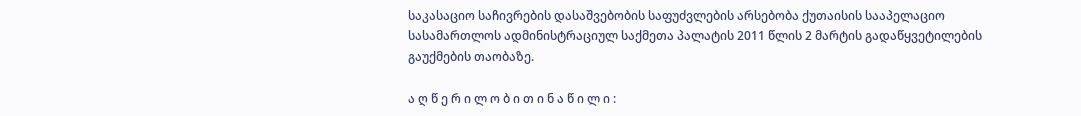საკასაციო საჩივრების დასაშვებობის საფუძვლების არსებობა ქუთაისის სააპელაციო სასამართლოს ადმინისტრაციულ საქმეთა პალატის 2011 წლის 2 მარტის გადაწყვეტილების გაუქმების თაობაზე.

ა ღ წ ე რ ი ლ ო ბ ი თ ი ნ ა წ ი ლ ი :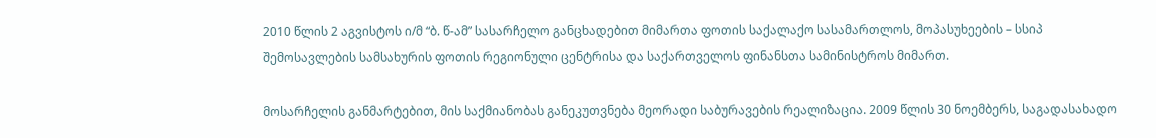2010 წლის 2 აგვისტოს ი/მ “ბ. წ-ამ” სასარჩელო განცხადებით მიმართა ფოთის საქალაქო სასამართლოს, მოპასუხეების – სსიპ შემოსავლების სამსახურის ფოთის რეგიონული ცენტრისა და საქართველოს ფინანსთა სამინისტროს მიმართ.

მოსარჩელის განმარტებით, მის საქმიანობას განეკუთვნება მეორადი საბურავების რეალიზაცია. 2009 წლის 30 ნოემბერს, საგადასახადო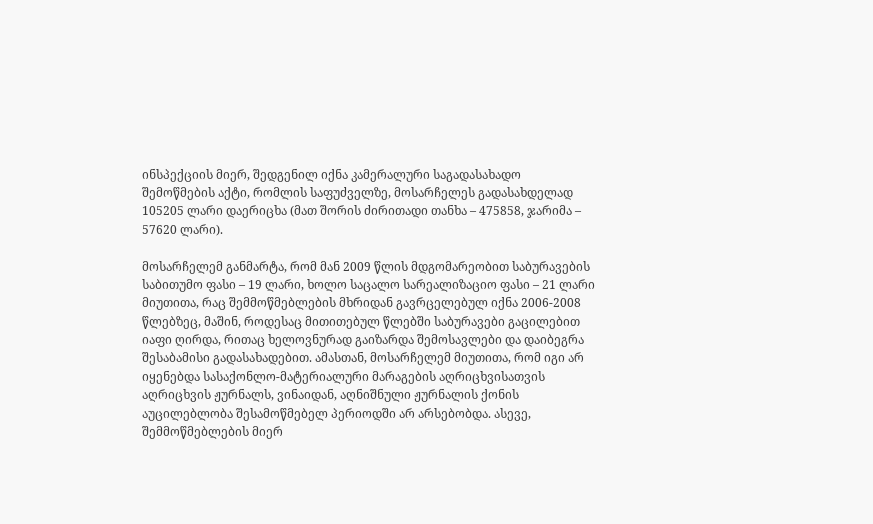ინსპექციის მიერ, შედგენილ იქნა კამერალური საგადასახადო შემოწმების აქტი, რომლის საფუძველზე, მოსარჩელეს გადასახდელად 105205 ლარი დაერიცხა (მათ შორის ძირითადი თანხა – 475858, ჯარიმა – 57620 ლარი).

მოსარჩელემ განმარტა, რომ მან 2009 წლის მდგომარეობით საბურავების საბითუმო ფასი – 19 ლარი, ხოლო საცალო სარეალიზაციო ფასი – 21 ლარი მიუთითა, რაც შემმოწმებლების მხრიდან გავრცელებულ იქნა 2006-2008 წლებზეც, მაშინ, როდესაც მითითებულ წლებში საბურავები გაცილებით იაფი ღირდა, რითაც ხელოვნურად გაიზარდა შემოსავლები და დაიბეგრა შესაბამისი გადასახადებით. ამასთან, მოსარჩელემ მიუთითა, რომ იგი არ იყენებდა სასაქონლო-მატერიალური მარაგების აღრიცხვისათვის აღრიცხვის ჟურნალს, ვინაიდან, აღნიშნული ჟურნალის ქონის აუცილებლობა შესამოწმებელ პერიოდში არ არსებობდა. ასევე, შემმოწმებლების მიერ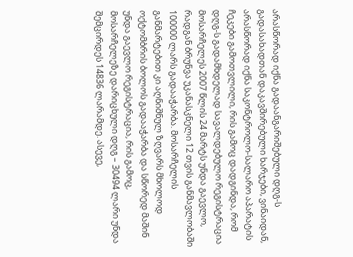არასწორად იქნა გადაანგარიშებული დღგ-ს გადასახადთან დაკავშირებული ხარჯები, ვინაიდან, არასწორად იქნა საკონტროლო-სალარო აპარატის ჩეკები გამოთვლილი, რის გამოც დადგინდა, რომ დღგ-ს გადამხდელად სავალდებულო რეგისტრაცია მოსარჩელეს 2007 წლის 24 მარტს უნდა გაევლო, რადგან ბრუნვა უკანასკნელი 12 თვის განმავლობაში 100000 ლარს გადააჭარბა. მოსარჩელის განმარტებით კი აღნიშნულ ზღვარს მხოლოდ ოქტომბრის ბოლოს გადააჭარბა და სწორედ მაშინ უნდა გაევლო რეგისტრაცია, რის გამოც, მოსარჩელეზე დარიცხული დღგ – 30494 ლარი უნდა შემცირდეს 14836 ლარამდე. ასევე,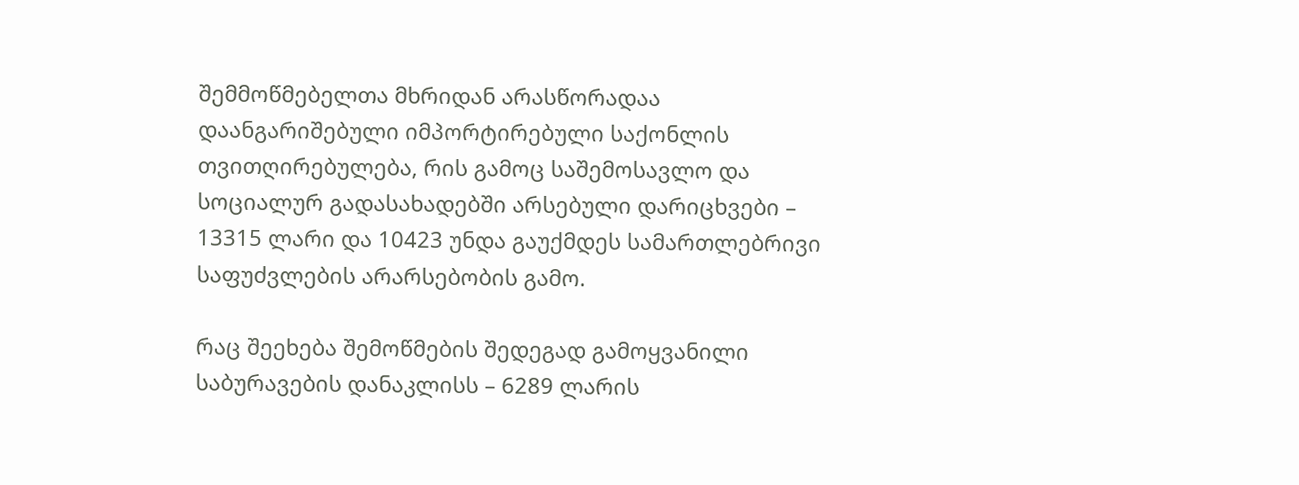შემმოწმებელთა მხრიდან არასწორადაა დაანგარიშებული იმპორტირებული საქონლის თვითღირებულება, რის გამოც საშემოსავლო და სოციალურ გადასახადებში არსებული დარიცხვები – 13315 ლარი და 10423 უნდა გაუქმდეს სამართლებრივი საფუძვლების არარსებობის გამო.

რაც შეეხება შემოწმების შედეგად გამოყვანილი საბურავების დანაკლისს – 6289 ლარის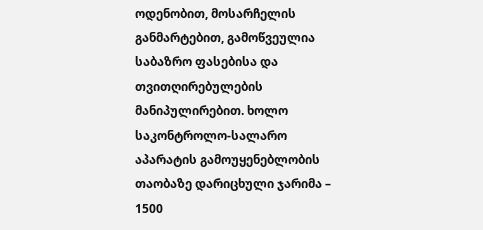ოდენობით, მოსარჩელის განმარტებით, გამოწვეულია საბაზრო ფასებისა და თვითღირებულების მანიპულირებით. ხოლო საკონტროლო-სალარო აპარატის გამოუყენებლობის თაობაზე დარიცხული ჯარიმა – 1500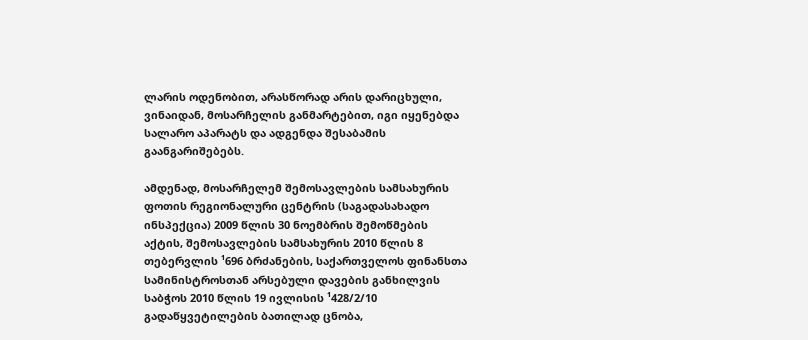ლარის ოდენობით, არასწორად არის დარიცხული, ვინაიდან, მოსარჩელის განმარტებით, იგი იყენებდა სალარო აპარატს და ადგენდა შესაბამის გაანგარიშებებს.

ამდენად, მოსარჩელემ შემოსავლების სამსახურის ფოთის რეგიონალური ცენტრის (საგადასახადო ინსპექცია) 2009 წლის 30 ნოემბრის შემოწმების აქტის, შემოსავლების სამსახურის 2010 წლის 8 თებერვლის ¹696 ბრძანების, საქართველოს ფინანსთა სამინისტროსთან არსებული დავების განხილვის საბჭოს 2010 წლის 19 ივლისის ¹428/2/10 გადაწყვეტილების ბათილად ცნობა,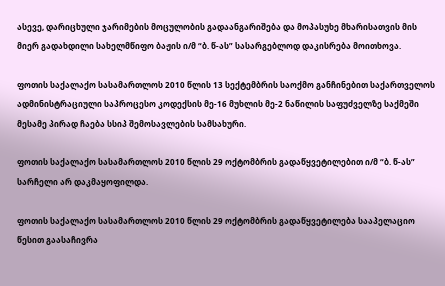ასევე, დარიცხული ჯარიმების მოცულობის გადაანგარიშება და მოპასუხე მხარისათვის მის მიერ გადახდილი სახელმწიფო ბაჟის ი/მ “ბ. წ-ას” სასარგებლოდ დაკისრება მოითხოვა.

ფოთის საქალაქო სასამართლოს 2010 წლის 13 სექტემბრის საოქმო განჩინებით საქართველოს ადმინისტრაციული საპროცესო კოდექსის მე-16 მუხლის მე-2 ნაწილის საფუძველზე საქმეში მესამე პირად ჩაება სსიპ შემოსავლების სამსახური.

ფოთის საქალაქო სასამართლოს 2010 წლის 29 ოქტომბრის გადაწყვეტილებით ი/მ “ბ. წ-ას” სარჩელი არ დაკმაყოფილდა.

ფოთის საქალაქო სასამართლოს 2010 წლის 29 ოქტომბრის გადაწყვეტილება სააპელაციო წესით გაასაჩივრა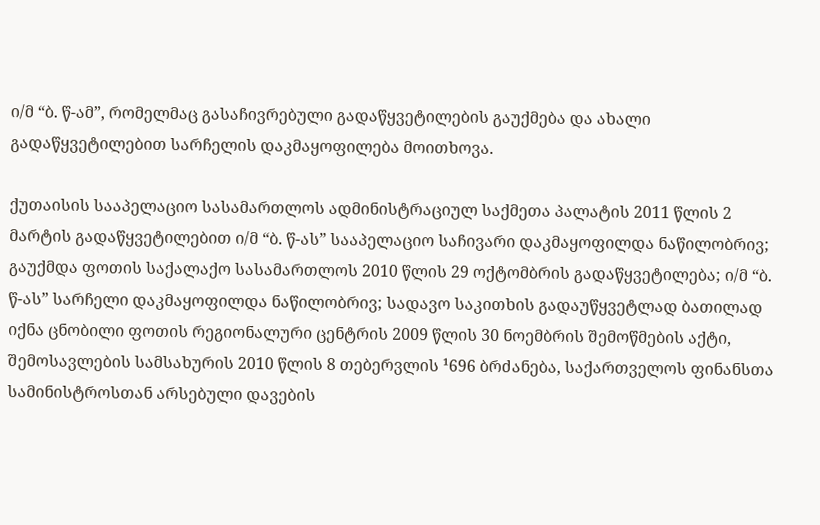ი/მ “ბ. წ-ამ”, რომელმაც გასაჩივრებული გადაწყვეტილების გაუქმება და ახალი გადაწყვეტილებით სარჩელის დაკმაყოფილება მოითხოვა.

ქუთაისის სააპელაციო სასამართლოს ადმინისტრაციულ საქმეთა პალატის 2011 წლის 2 მარტის გადაწყვეტილებით ი/მ “ბ. წ-ას” სააპელაციო საჩივარი დაკმაყოფილდა ნაწილობრივ; გაუქმდა ფოთის საქალაქო სასამართლოს 2010 წლის 29 ოქტომბრის გადაწყვეტილება; ი/მ “ბ. წ-ას” სარჩელი დაკმაყოფილდა ნაწილობრივ; სადავო საკითხის გადაუწყვეტლად ბათილად იქნა ცნობილი ფოთის რეგიონალური ცენტრის 2009 წლის 30 ნოემბრის შემოწმების აქტი, შემოსავლების სამსახურის 2010 წლის 8 თებერვლის ¹696 ბრძანება, საქართველოს ფინანსთა სამინისტროსთან არსებული დავების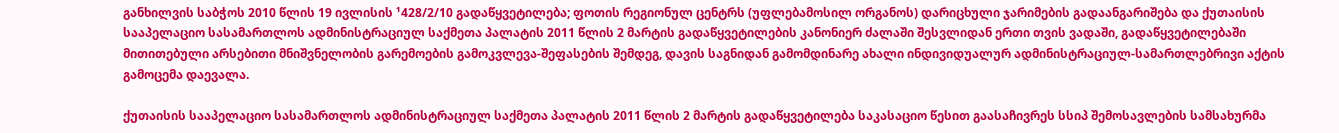განხილვის საბჭოს 2010 წლის 19 ივლისის ¹428/2/10 გადაწყვეტილება; ფოთის რეგიონულ ცენტრს (უფლებამოსილ ორგანოს) დარიცხული ჯარიმების გადაანგარიშება და ქუთაისის სააპელაციო სასამართლოს ადმინისტრაციულ საქმეთა პალატის 2011 წლის 2 მარტის გადაწყვეტილების კანონიერ ძალაში შესვლიდან ერთი თვის ვადაში, გადაწყვეტილებაში მითითებული არსებითი მნიშვნელობის გარემოების გამოკვლევა-შეფასების შემდეგ, დავის საგნიდან გამომდინარე ახალი ინდივიდუალურ ადმინისტრაციულ-სამართლებრივი აქტის გამოცემა დაევალა.

ქუთაისის სააპელაციო სასამართლოს ადმინისტრაციულ საქმეთა პალატის 2011 წლის 2 მარტის გადაწყვეტილება საკასაციო წესით გაასაჩივრეს სსიპ შემოსავლების სამსახურმა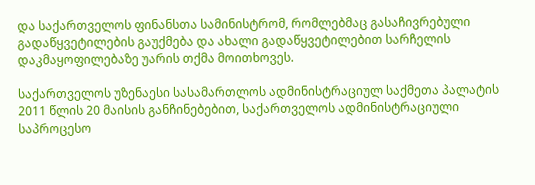და საქართველოს ფინანსთა სამინისტრომ, რომლებმაც გასაჩივრებული გადაწყვეტილების გაუქმება და ახალი გადაწყვეტილებით სარჩელის დაკმაყოფილებაზე უარის თქმა მოითხოვეს.

საქართველოს უზენაესი სასამართლოს ადმინისტრაციულ საქმეთა პალატის 2011 წლის 20 მაისის განჩინებებით, საქართველოს ადმინისტრაციული საპროცესო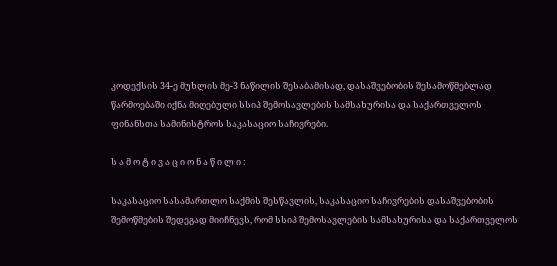კოდექსის 34-ე მუხლის მე-3 ნაწილის შესაბამისად, დასაშვებობის შესამოწმებლად წარმოებაში იქნა მიღებული სსიპ შემოსავლების სამსახურისა და საქართველოს ფინანსთა სამინისტროს საკასაციო საჩივრები.

ს ა მ ო ტ ი ვ ა ც ი ო ნ ა წ ი ლ ი :

საკასაციო სასამართლო საქმის შესწავლის, საკასაციო საჩივრების დასაშვებობის შემოწმების შედეგად მიიჩნევს, რომ სსიპ შემოსავლების სამსახურისა და საქართველოს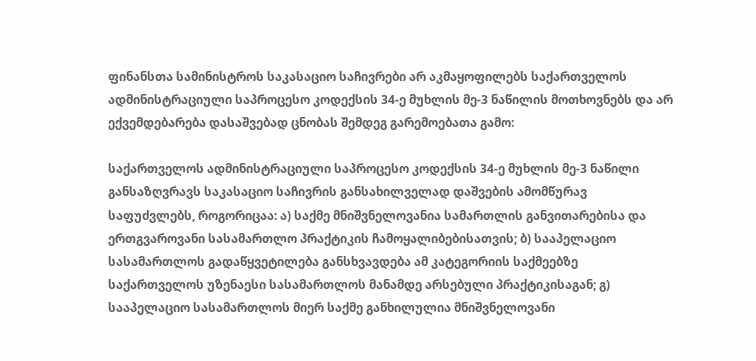ფინანსთა სამინისტროს საკასაციო საჩივრები არ აკმაყოფილებს საქართველოს ადმინისტრაციული საპროცესო კოდექსის 34-ე მუხლის მე-3 ნაწილის მოთხოვნებს და არ ექვემდებარება დასაშვებად ცნობას შემდეგ გარემოებათა გამო:

საქართველოს ადმინისტრაციული საპროცესო კოდექსის 34-ე მუხლის მე-3 ნაწილი განსაზღვრავს საკასაციო საჩივრის განსახილველად დაშვების ამომწურავ საფუძვლებს, როგორიცაა: ა) საქმე მნიშვნელოვანია სამართლის განვითარებისა და ერთგვაროვანი სასამართლო პრაქტიკის ჩამოყალიბებისათვის; ბ) სააპელაციო სასამართლოს გადაწყვეტილება განსხვავდება ამ კატეგორიის საქმეებზე საქართველოს უზენაესი სასამართლოს მანამდე არსებული პრაქტიკისაგან; გ) სააპელაციო სასამართლოს მიერ საქმე განხილულია მნიშვნელოვანი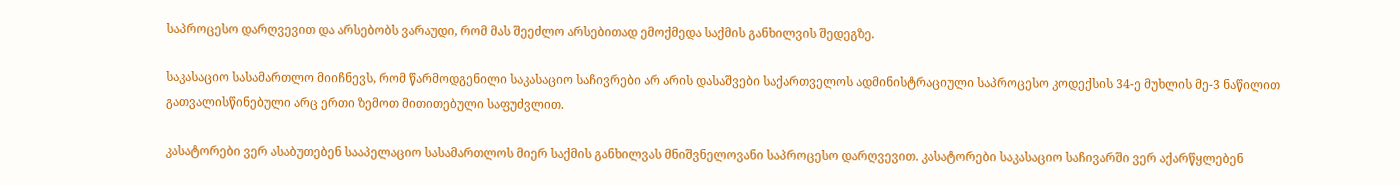საპროცესო დარღვევით და არსებობს ვარაუდი, რომ მას შეეძლო არსებითად ემოქმედა საქმის განხილვის შედეგზე.

საკასაციო სასამართლო მიიჩნევს, რომ წარმოდგენილი საკასაციო საჩივრები არ არის დასაშვები საქართველოს ადმინისტრაციული საპროცესო კოდექსის 34-ე მუხლის მე-3 ნაწილით გათვალისწინებული არც ერთი ზემოთ მითითებული საფუძვლით.

კასატორები ვერ ასაბუთებენ სააპელაციო სასამართლოს მიერ საქმის განხილვას მნიშვნელოვანი საპროცესო დარღვევით. კასატორები საკასაციო საჩივარში ვერ აქარწყლებენ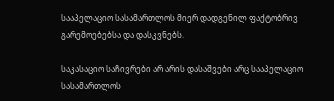სააპელაციო სასამართლოს მიერ დადგენილ ფაქტობრივ გარემოებებსა და დასკვნებს.

საკასაციო საჩივრები არ არის დასაშვები არც სააპელაციო სასამართლოს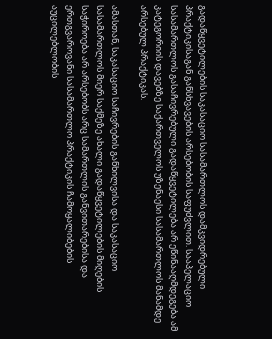გადაწყვეტილების საკასაციო სასამართლოს დამკვიდრებული პრაქტიკისაგან განსხვავების არსებობის საფუძვლით. სააპელაციო სასამართლოს გასაჩივრებული გადაწყვეტილება არ ეწინააღმდეგება ამ კატეგორიის დავებზე საქართველოს უზენაესი სასამართლოს მანამდე არსებულ პრაქტიკას.

ამასთან, საკასაციო საჩივრების განხილვისა და საკასაციო სასამართლოს მიერ საქმეზე ახალი გადაწყვეტილების მიღების საჭიროება არ არსებობს არც სამართლის განვითარებისა და ერთგვაროვანი სასამართლო პრაქტიკის ჩამოყალიბების აუცილებლობის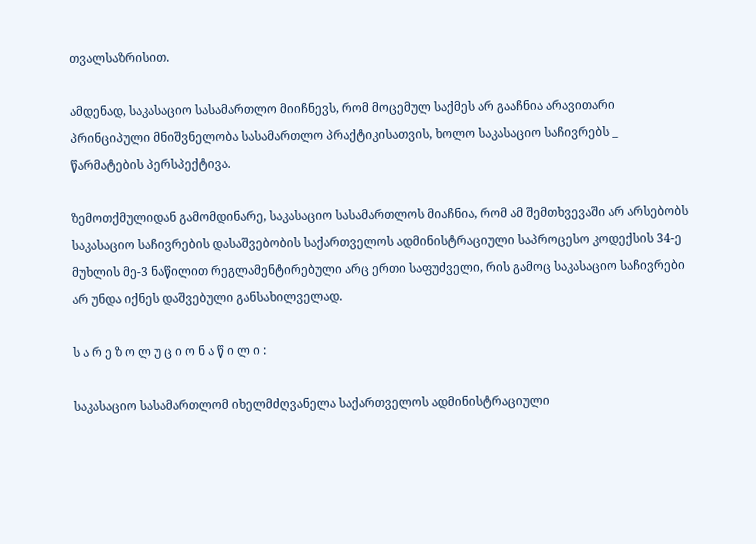თვალსაზრისით.

ამდენად, საკასაციო სასამართლო მიიჩნევს, რომ მოცემულ საქმეს არ გააჩნია არავითარი პრინციპული მნიშვნელობა სასამართლო პრაქტიკისათვის, ხოლო საკასაციო საჩივრებს _ წარმატების პერსპექტივა.

ზემოთქმულიდან გამომდინარე, საკასაციო სასამართლოს მიაჩნია, რომ ამ შემთხვევაში არ არსებობს საკასაციო საჩივრების დასაშვებობის საქართველოს ადმინისტრაციული საპროცესო კოდექსის 34-ე მუხლის მე-3 ნაწილით რეგლამენტირებული არც ერთი საფუძველი, რის გამოც საკასაციო საჩივრები არ უნდა იქნეს დაშვებული განსახილველად.

ს ა რ ე ზ ო ლ უ ც ი ო ნ ა წ ი ლ ი :

საკასაციო სასამართლომ იხელმძღვანელა საქართველოს ადმინისტრაციული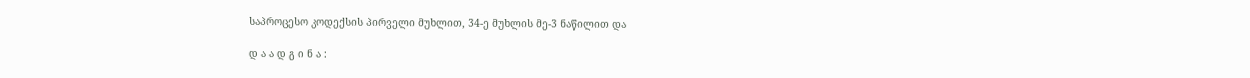საპროცესო კოდექსის პირველი მუხლით, 34-ე მუხლის მე-3 ნაწილით და

დ ა ა დ გ ი ნ ა :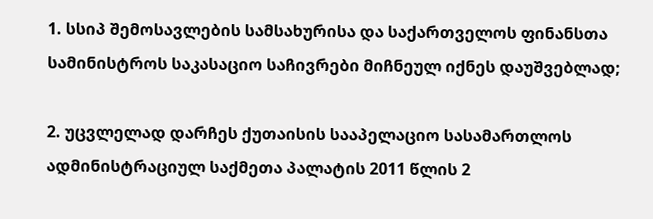1. სსიპ შემოსავლების სამსახურისა და საქართველოს ფინანსთა სამინისტროს საკასაციო საჩივრები მიჩნეულ იქნეს დაუშვებლად;

2. უცვლელად დარჩეს ქუთაისის სააპელაციო სასამართლოს ადმინისტრაციულ საქმეთა პალატის 2011 წლის 2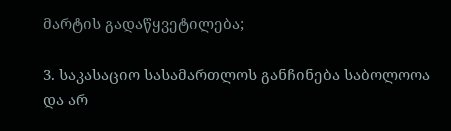მარტის გადაწყვეტილება;

3. საკასაციო სასამართლოს განჩინება საბოლოოა და არ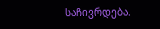საჩივრდება.